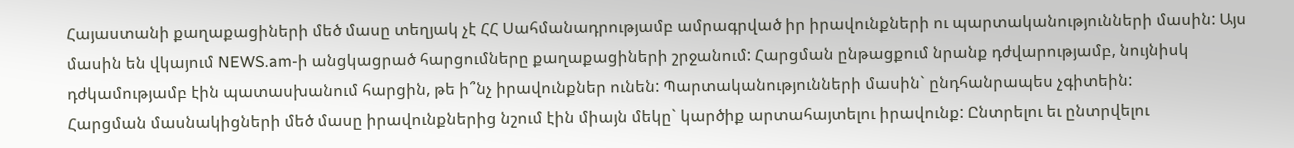Հայաստանի քաղաքացիների մեծ մասը տեղյակ չէ ՀՀ Սահմանադրությամբ ամրագրված իր իրավունքների ու պարտականությունների մասին: Այս մասին են վկայում NEWS.am-ի անցկացրած հարցումները քաղաքացիների շրջանում: Հարցման ընթացքում նրանք դժվարությամբ, նույնիսկ դժկամությամբ էին պատասխանում հարցին, թե ի՞նչ իրավունքներ ունեն: Պարտականությունների մասին` ընդհանրապես չգիտեին:
Հարցման մասնակիցների մեծ մասը իրավունքներից նշում էին միայն մեկը` կարծիք արտահայտելու իրավունք: Ընտրելու եւ ընտրվելու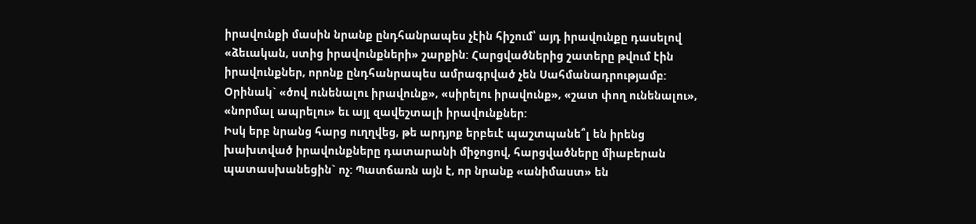իրավունքի մասին նրանք ընդհանրապես չէին հիշում՝ այդ իրավունքը դասելով «ձեւական, ստից իրավունքների» շարքին: Հարցվածներից շատերը թվում էին իրավունքներ, որոնք ընդհանրապես ամրագրված չեն Սահմանադրությամբ: Օրինակ` «ծով ունենալու իրավունք», «սիրելու իրավունք», «շատ փող ունենալու», «նորմալ ապրելու» եւ այլ զավեշտալի իրավունքներ:
Իսկ երբ նրանց հարց ուղղվեց, թե արդյոք երբեւէ պաշտպանե՞լ են իրենց խախտված իրավունքները դատարանի միջոցով, հարցվածները միաբերան պատասխանեցին` ոչ: Պատճառն այն է, որ նրանք «անիմաստ» են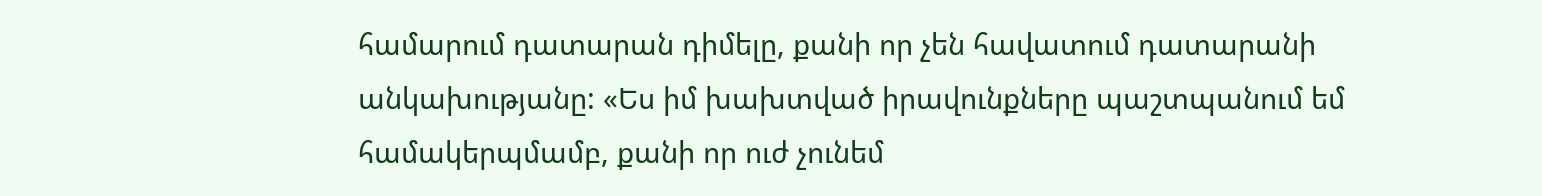համարում դատարան դիմելը, քանի որ չեն հավատում դատարանի անկախությանը: «Ես իմ խախտված իրավունքները պաշտպանում եմ համակերպմամբ, քանի որ ուժ չունեմ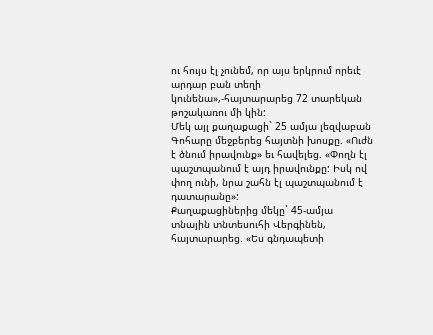ու հույս էլ չունեմ, որ այս երկրում որեւէ արդար բան տեղի կունենա»,-հայտարարեց 72 տարեկան թոշակառու մի կին:
Մեկ այլ քաղաքացի` 25 ամյա լեզվաբան Գոհարը մեջբերեց հայտնի խոսքը. «Ուժն է ծնում իրավունք» եւ հավելեց. «Փողն էլ պաշտպանում է այդ իրավունքը: Իսկ ով փող ունի, նրա շահն էլ պաշտպանում է դատարանը»:
Քաղաքացիներից մեկը` 45-ամյա տնային տնտեսուհի Վերգինեն, հայտարարեց. «Ես գնդապետի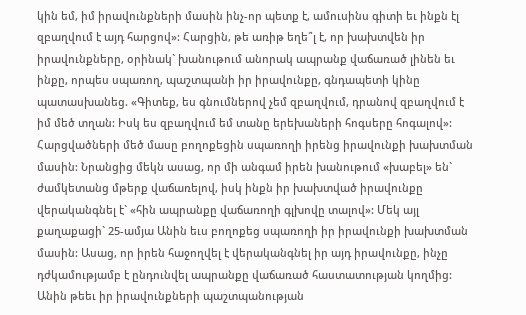կին եմ, իմ իրավունքների մասին ինչ-որ պետք է, ամուսինս գիտի եւ ինքն էլ զբաղվում է այդ հարցով»: Հարցին, թե առիթ եղե՞լ է, որ խախտվեն իր իրավունքները, օրինակ` խանութում անորակ ապրանք վաճառած լինեն եւ ինքը, որպես սպառող, պաշտպանի իր իրավունքը, գնդապետի կինը պատասխանեց. «Գիտեք, ես գնումներով չեմ զբաղվում, դրանով զբաղվում է իմ մեծ տղան: Իսկ ես զբաղվում եմ տանը երեխաների հոգսերը հոգալով»:
Հարցվածների մեծ մասը բողոքեցին սպառողի իրենց իրավունքի խախտման մասին: Նրանցից մեկն ասաց, որ մի անգամ իրեն խանութում «խաբել» են` ժամկետանց մթերք վաճառելով, իսկ ինքն իր խախտված իրավունքը վերականգնել է` «հին ապրանքը վաճառողի գլխովը տալով»: Մեկ այլ քաղաքացի` 25-ամյա Անին եւս բողոքեց սպառողի իր իրավունքի խախտման մասին: Ասաց, որ իրեն հաջողվել է վերականգնել իր այդ իրավունքը, ինչը դժկամությամբ է ընդունվել ապրանքը վաճառած հաստատության կողմից: Անին թեեւ իր իրավունքների պաշտպանության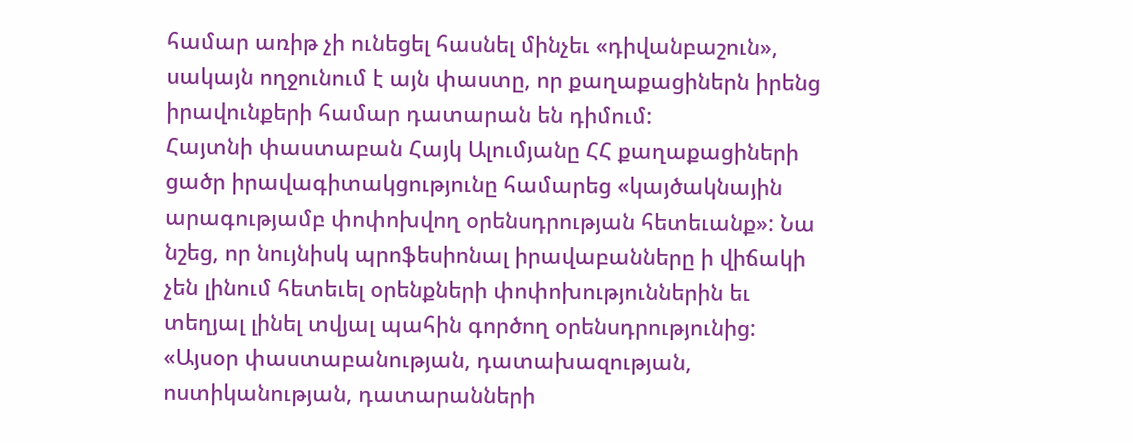համար առիթ չի ունեցել հասնել մինչեւ «դիվանբաշուն», սակայն ողջունում է այն փաստը, որ քաղաքացիներն իրենց իրավունքերի համար դատարան են դիմում:
Հայտնի փաստաբան Հայկ Ալումյանը ՀՀ քաղաքացիների ցածր իրավագիտակցությունը համարեց «կայծակնային արագությամբ փոփոխվող օրենսդրության հետեւանք»: Նա նշեց, որ նույնիսկ պրոֆեսիոնալ իրավաբանները ի վիճակի չեն լինում հետեւել օրենքների փոփոխություններին եւ տեղյալ լինել տվյալ պահին գործող օրենսդրությունից: «Այսօր փաստաբանության, դատախազության, ոստիկանության, դատարանների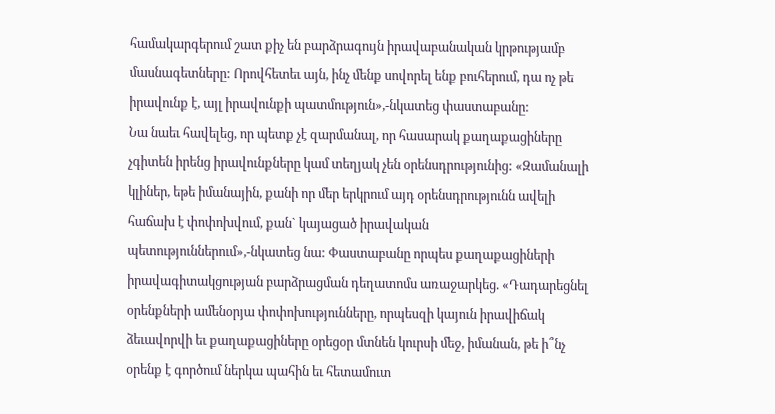համակարգերում շատ քիչ են բարձրագույն իրավաբանական կրթությամբ մասնագետները: Որովհետեւ այն, ինչ մենք սովորել ենք բուհերում, դա ոչ թե իրավունք է, այլ իրավունքի պատմություն»,-նկատեց փաստաբանը:
Նա նաեւ հավելեց, որ պետք չէ զարմանալ, որ հասարակ քաղաքացիները չգիտեն իրենց իրավունքները կամ տեղյակ չեն օրենսդրությունից: «Զամանալի կլիներ, եթե իմանային, քանի որ մեր երկրում այդ օրենսդրությունն ավելի հաճախ է փոփոխվում, քան` կայացած իրավական պետություններում»,-նկատեց նա: Փաստաբանը որպես քաղաքացիների իրավագիտակցության բարձրացման դեղատոմս առաջարկեց. «Դադարեցնել օրենքների ամենօրյա փոփոխությունները, որպեսզի կայուն իրավիճակ ձեւավորվի եւ քաղաքացիները օրեցօր մտնեն կուրսի մեջ, իմանան, թե ի՞նչ օրենք է գործում ներկա պահին եւ հետամուտ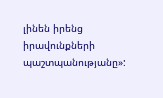լինեն իրենց իրավունքների պաշտպանությանը»: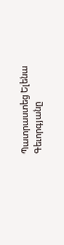Պատրաստեց Ելենա Գեւորգյանը